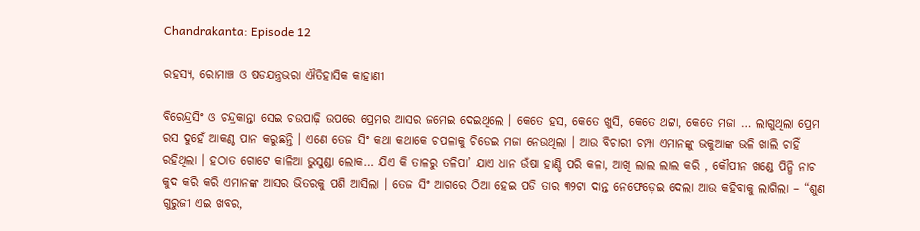Chandrakanta: Episode 12

ରହସ୍ୟ, ରୋମାଞ୍ଚ ଓ ଷଡଯନ୍ତ୍ରଭରା ଐତିହାସିକ କାହାଣୀ

ବିରେନ୍ଦ୍ରସିଂ ଓ ଚନ୍ଦ୍ରକାନ୍ତା ସେଇ ଚଉପାଢ଼ି ଉପରେ ପ୍ରେମର ଆସର ଜମେଇ ଦେଇଥିଲେ । କେତେ ହସ, କେତେ ଖୁସି, କେତେ ଥଟ୍ଟା, କେତେ ମଜା … ଲାଗୁଥିଲା ପ୍ରେମ ରସ ଦୁହେଁ ଆକଣ୍ଠ ପାନ କରୁଛନ୍ତି । ଏଣେ ତେଜ ସିଂ କଥା କଥାକେ ଚପଳାକୁ ଚିଡେଇ ମଜା ନେଉଥିଲା । ଆଉ ବିଚାରୀ ଚମ୍ପା ଏମାନଙ୍କୁ ଭକୁଆଙ୍କ ଭଳି ଖାଲି ଚାହିଁ ରହିଥିଲା । ହଠାତ ଗୋଟେ କାଳିଆ ଭୁସୁଣ୍ଡା ଲୋକ… ଯିଏ କି ତାଳରୁ ତଳିପା’ ଯାଏ ଧାନ ଉଁଷା ହାଣ୍ଡି ପରି କଳା, ଆଖି ଲାଲ ଲାଲ କରି , କୌପୀନ ଖଣ୍ଡେ ପିନ୍ଧି ନାଚ କୁଦ କରି କରି ଏମାନଙ୍କ ଆସର ଭିତରକୁ ପଶି ଆସିଲା । ତେଜ ସିଂ ଆଗରେ ଠିଆ ହେଇ ପଡି ତାର ୩୨ଟା ଦାନ୍ତ ନେଫେଡ଼େଇ ଦେଲା ଆଉ କହିବାକୁ ଲାଗିଲା – “ଶୁଣ ଗୁରୁଜୀ ଏଇ ଖବର,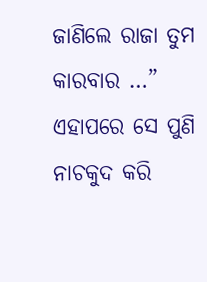ଜାଣିଲେ ରାଜା ତୁମ କାରବାର …” ଏହାପରେ ସେ ପୁଣି ନାଚକୁଦ କରି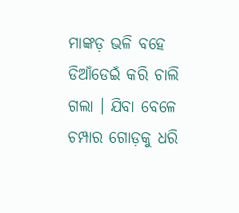ମାଙ୍କଡ଼ ଭଳି ବହେ ଡିଆଁଡେଇଁ କରି ଚାଲି ଗଲା । ଯିବା ବେଳେ ଚମ୍ପାର ଗୋଡ଼କୁ ଧରି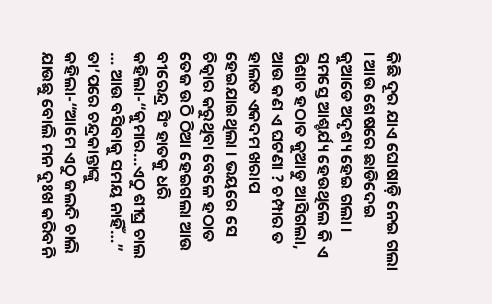କିଛି ଦୂର ଯାଏ ଘୋଷାଡ଼ି ନେଇ ଗଲା । ଆଉ ଶେଷରେ ଛାଡିଦେଇ କୁଆଡେ ଅଦୃଶ୍ୟ ହେଇ ଗଲା । ସମସ୍ତେ ଆଶ୍ଚର୍ଯ୍ୟ ହେଉଥିଲେ କି ଏ ପିଶାଚ ହଠାତ କୁଆଡୁ ଆସିଗଲା, ଆଉ କଣ ଏ ଘଟଣା ? ଚମ୍ପାର ତ ହାଲତ ଏକଦମ ଖରାପ ହେଇଯାଇଥିଲା । ଭୟରେ ସେ ଚିତ୍କାର କରୁଥିବା ବେଳେ ହଠାତ ତେଜ ଉଠି ଠିଆ ହେଇଗଲା ଆଉ ବୀରେନ୍ଦ୍ର ସିଂ ହାତକୁ ଧରି କହିଲା-“କୁମାର…ଏଠୁ ଶୀଘ୍ର ଚାଲ … ଆଉ ବସିବାକୁ ସମୟ ନାହିଁ…” ତା’ପରେ ଚନ୍ଦ୍ରକାନ୍ତାଙ୍କୁ କହିଲା-“ଆମେ ଏଠୁ ଜଲଦି ଚାଲି ଯାଉଛୁ ବୋଲି ମନ ଦୁଃଖ କରିବନି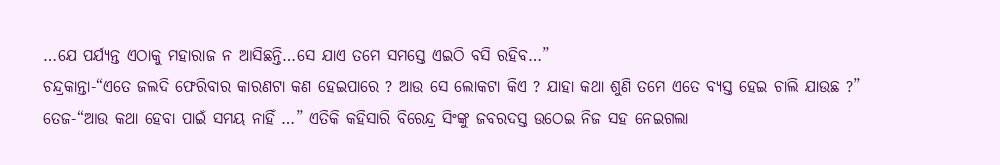…ଯେ ପର୍ଯ୍ୟନ୍ତ ଏଠାକୁ ମହାରାଜ ନ ଆସିଛନ୍ତି…ସେ ଯାଏ ତମେ ସମସ୍ତେ ଏଇଠି ବସି ରହିବ…”
ଚନ୍ଦ୍ରକାନ୍ତା-“ଏତେ ଜଲଦି ଫେରିବାର କାରଣଟା କଣ ହେଇପାରେ ? ଆଉ ସେ ଲୋକଟା କିଏ ? ଯାହା କଥା ଶୁଣି ତମେ ଏତେ ବ୍ୟସ୍ତ ହେଇ ଚାଲି ଯାଉଛ ?”
ତେଜ-“ଆଉ କଥା ହେବା ପାଇଁ ସମୟ ନାହିଁ …” ଏତିକି କହିସାରି ବିରେନ୍ଦ୍ର ସିଂଙ୍କୁ ଜବରଦସ୍ତ ଉଠେଇ ନିଜ ସହ ନେଇଗଲା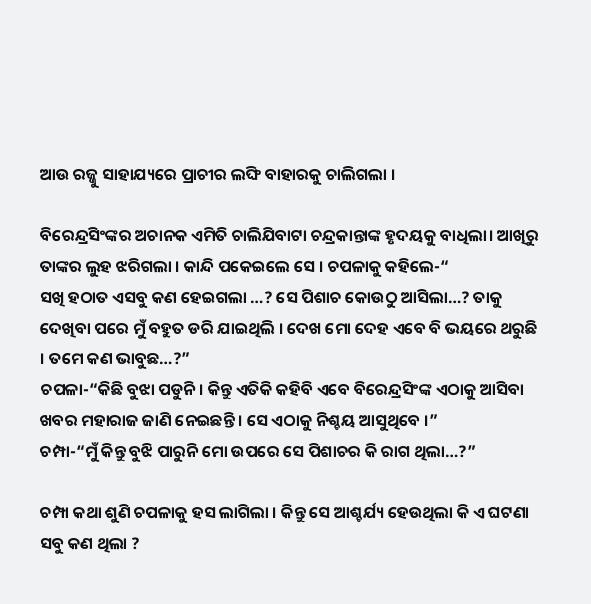ଆଉ ରଜ୍ଜୁ ସାହାଯ୍ୟରେ ପ୍ରାଚୀର ଲଙ୍ଘି ବାହାରକୁ ଚାଲିଗଲା ।

ବିରେନ୍ଦ୍ରସିଂଙ୍କର ଅଚାନକ ଏମିତି ଚାଲିଯିବାଟା ଚନ୍ଦ୍ରକାନ୍ତାଙ୍କ ହୃଦୟକୁ ବାଧିଲା। ଆଖିରୁ ତାଙ୍କର ଲୁହ ଝରିଗଲା । କାନ୍ଦି ପକେଇଲେ ସେ । ଚପଳାକୁ କହିଲେ-“
ସଖି ହଠାତ ଏସବୁ କଣ ହେଇଗଲା …? ସେ ପିଶାଚ କୋଉଠୁ ଆସିଲା…? ତାକୁ ଦେଖିବା ପରେ ମୁଁ ବହୁତ ଡରି ଯାଇଥିଲି । ଦେଖ ମୋ ଦେହ ଏବେ ବି ଭୟରେ ଥରୁଛି । ତମେ କଣ ଭାବୁଛ…?”
ଚପଳା-“କିଛି ବୁଝା ପଡୁନି । କିନ୍ତୁ ଏତିକି କହିବି ଏବେ ବିରେନ୍ଦ୍ରସିଂଙ୍କ ଏଠାକୁ ଆସିବା ଖବର ମହାରାଜ ଜାଣି ନେଇଛନ୍ତି । ସେ ଏଠାକୁ ନିଶ୍ଚୟ ଆସୁଥିବେ ।”
ଚମ୍ପା-“ମୁଁ କିନ୍ତୁ ବୁଝି ପାରୁନି ମୋ ଉପରେ ସେ ପିଶାଚର କି ରାଗ ଥିଲା…?”

ଚମ୍ପା କଥା ଶୁଣି ଚପଳାକୁ ହସ ଲାଗିଲା । କିନ୍ତୁ ସେ ଆଶ୍ଚର୍ଯ୍ୟ ହେଉଥିଲା କି ଏ ଘଟଣା ସବୁ କଣ ଥିଲା ?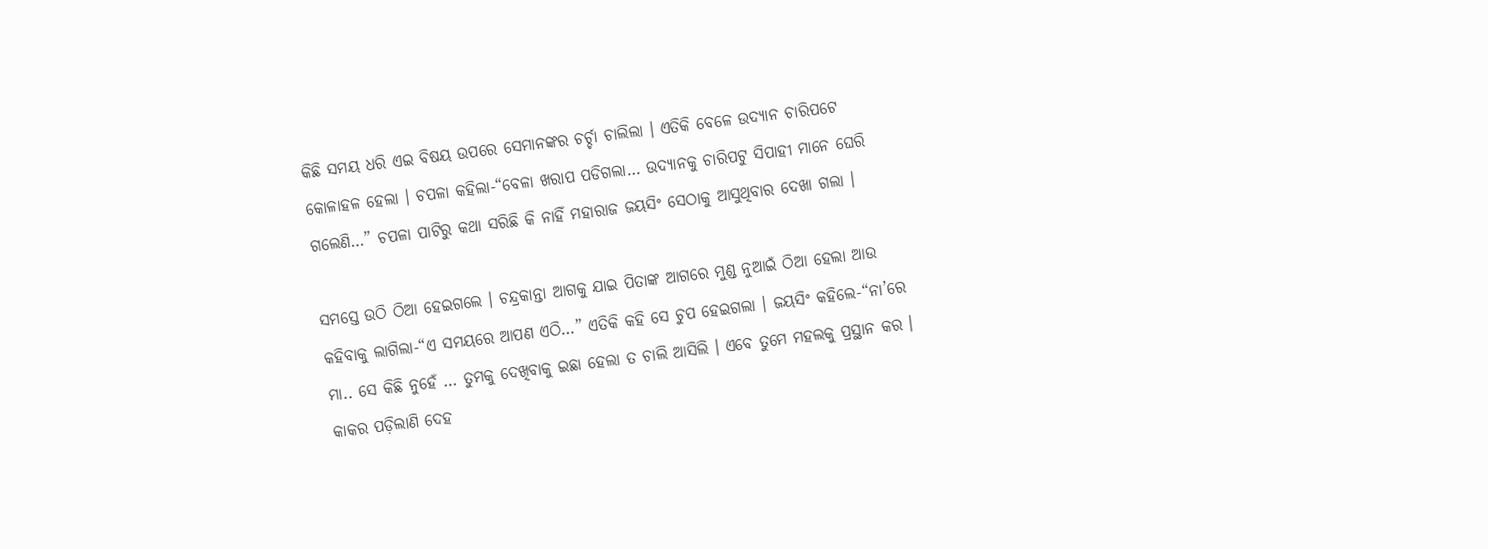କିଛି ସମୟ ଧରି ଏଇ ବିଷୟ ଉପରେ ସେମାନଙ୍କର ଚର୍ଚ୍ଚା ଚାଲିଲା । ଏତିକି ବେଳେ ଉଦ୍ୟାନ ଚାରିପଟେ କୋଳାହଳ ହେଲା । ଚପଳା କହିଲା-“ବେଳା ଖରାପ ପଡିଗଲା… ଉଦ୍ୟାନକୁ ଚାରିପଟୁ ସିପାହୀ ମାନେ ଘେରି ଗଲେଣି…” ଚପଳା ପାଟିରୁ କଥା ସରିଛି କି ନାହିଁ ମହାରାଜ ଜୟସିଂ ସେଠାକୁ ଆସୁଥିବାର ଦେଖା ଗଲା ।

ସମସ୍ତେ ଉଠି ଠିଆ ହେଇଗଲେ । ଚନ୍ଦ୍ରକାନ୍ତା ଆଗକୁ ଯାଇ ପିତାଙ୍କ ଆଗରେ ମୁଣ୍ଡ ନୁଆଇଁ ଠିଆ ହେଲା ଆଉ କହିବାକୁ ଲାଗିଲା-“ଏ ସମୟରେ ଆପଣ ଏଠି…” ଏତିକି କହି ସେ ଚୁପ ହେଇଗଲା । ଜୟସିଂ କହିଲେ-“ନା’ରେ ମା.. ସେ କିଛି ନୁହେଁ … ତୁମକୁ ଦେଖିବାକୁ ଇଛା ହେଲା ତ ଚାଲି ଆସିଲି । ଏବେ ତୁମେ ମହଲକୁ ପ୍ରସ୍ଥାନ କର । କାକର ପଡ଼ିଲାଣି ଦେହ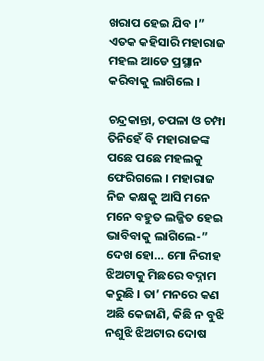ଖରାପ ହେଇ ଯିବ ।” ଏତକ କହିସାରି ମହାରାଜ ମହଲ ଆଡେ ପ୍ରସ୍ଥାନ କରିବାକୁ ଲାଗିଲେ ।

ଚନ୍ଦ୍ରକାନ୍ତା, ଚପଳା ଓ ଚମ୍ପା ତିନିହେଁ ବି ମହାରାଜଙ୍କ ପଛେ ପଛେ ମହଲକୁ ଫେରିଗଲେ । ମହାରାଜ ନିଜ କକ୍ଷକୁ ଆସି ମନେ ମନେ ବହୁତ ଲଜ୍ଜିତ ହେଇ ଭାବିବାକୁ ଲାଗିଲେ-” ଦେଖ ହୋ… ମୋ ନିରୀହ ଝିଅଟାକୁ ମିଛରେ ବଦ୍ନାମ କରୁଛି । ତା’ ମନରେ କଣ ଅଛି କେଜାଣି, କିଛି ନ ବୁଝି ନଶୁଝି ଝିଅଟାର ଦୋଷ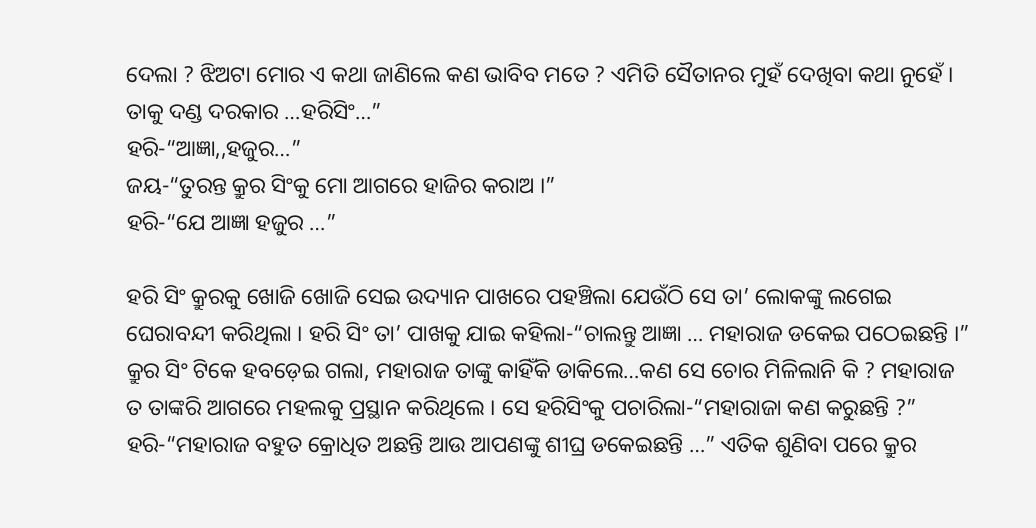ଦେଲା ? ଝିଅଟା ମୋର ଏ କଥା ଜାଣିଲେ କଣ ଭାବିବ ମତେ ? ଏମିତି ସୈତାନର ମୁହଁ ଦେଖିବା କଥା ନୁହେଁ । ତାକୁ ଦଣ୍ଡ ଦରକାର …ହରିସିଂ…”
ହରି-“ଆଜ୍ଞା,,ହଜୁର…”
ଜୟ-“ତୁରନ୍ତ କ୍ରୁର ସିଂକୁ ମୋ ଆଗରେ ହାଜିର କରାଅ ।”
ହରି-“ଯେ ଆଜ୍ଞା ହଜୁର …”

ହରି ସିଂ କ୍ରୁରକୁ ଖୋଜି ଖୋଜି ସେଇ ଉଦ୍ୟାନ ପାଖରେ ପହଞ୍ଚିଲା ଯେଉଁଠି ସେ ତା’ ଲୋକଙ୍କୁ ଲଗେଇ ଘେରାବନ୍ଦୀ କରିଥିଲା । ହରି ସିଂ ତା’ ପାଖକୁ ଯାଇ କହିଲା-“ଚାଲନ୍ତୁ ଆଜ୍ଞା … ମହାରାଜ ଡକେଇ ପଠେଇଛନ୍ତି ।” କ୍ରୁର ସିଂ ଟିକେ ହବଡ଼େଇ ଗଲା, ମହାରାଜ ତାଙ୍କୁ କାହିଁକି ଡାକିଲେ…କଣ ସେ ଚୋର ମିଳିଲାନି କି ? ମହାରାଜ ତ ତାଙ୍କରି ଆଗରେ ମହଲକୁ ପ୍ରସ୍ଥାନ କରିଥିଲେ । ସେ ହରିସିଂକୁ ପଚାରିଲା-“ମହାରାଜା କଣ କରୁଛନ୍ତି ?”
ହରି-“ମହାରାଜ ବହୁତ କ୍ରୋଧିତ ଅଛନ୍ତି ଆଉ ଆପଣଙ୍କୁ ଶୀଘ୍ର ଡକେଇଛନ୍ତି …” ଏତିକ ଶୁଣିବା ପରେ କ୍ରୁର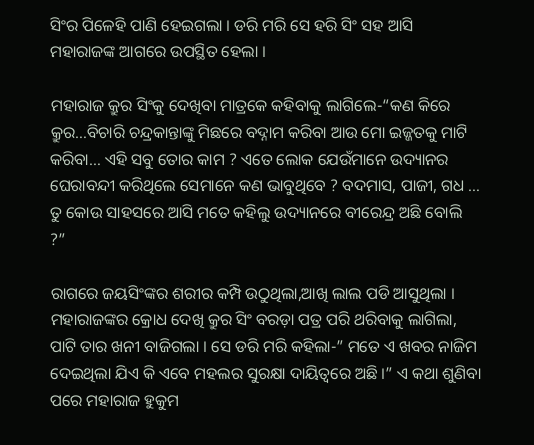ସିଂର ପିଳେହି ପାଣି ହେଇଗଲା । ଡରି ମରି ସେ ହରି ସିଂ ସହ ଆସି ମହାରାଜଙ୍କ ଆଗରେ ଉପସ୍ଥିତ ହେଲା ।

ମହାରାଜ କ୍ରୁର ସିଂକୁ ଦେଖିବା ମାତ୍ରକେ କହିବାକୁ ଲାଗିଲେ-“କଣ କିରେ କ୍ରୁର…ବିଚାରି ଚନ୍ଦ୍ରକାନ୍ତାଙ୍କୁ ମିଛରେ ବଦ୍ନାମ କରିବା ଆଉ ମୋ ଇଜ୍ଜତକୁ ମାଟି କରିବା… ଏହି ସବୁ ତୋର କାମ ? ଏତେ ଲୋକ ଯେଉଁମାନେ ଉଦ୍ୟାନର ଘେରାବନ୍ଦୀ କରିଥିଲେ ସେମାନେ କଣ ଭାବୁଥିବେ ? ବଦମାସ, ପାଜୀ, ଗଧ … ତୁ କୋଉ ସାହସରେ ଆସି ମତେ କହିଲୁ ଉଦ୍ୟାନରେ ବୀରେନ୍ଦ୍ର ଅଛି ବୋଲି ?”

ରାଗରେ ଜୟସିଂଙ୍କର ଶରୀର କମ୍ପି ଉଠୁଥିଲା,ଆଖି ଲାଲ ପଡି ଆସୁଥିଲା । ମହାରାଜଙ୍କର କ୍ରୋଧ ଦେଖି କ୍ରୁର ସିଂ ବରଡ଼ା ପତ୍ର ପରି ଥରିବାକୁ ଲାଗିଲା, ପାଟି ତାର ଖନୀ ବାଜିଗଲା । ସେ ଡରି ମରି କହିଲା-” ମତେ ଏ ଖବର ନାଜିମ ଦେଇଥିଲା ଯିଏ କି ଏବେ ମହଲର ସୁରକ୍ଷା ଦାୟିତ୍ୱରେ ଅଛି ।” ଏ କଥା ଶୁଣିବା ପରେ ମହାରାଜ ହୁକୁମ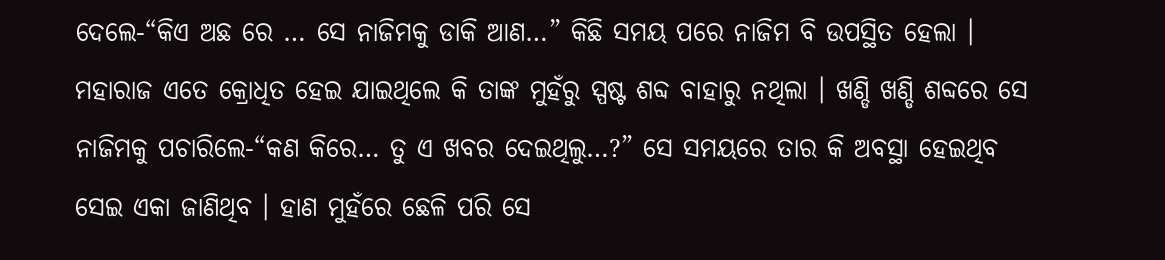ଦେଲେ-“କିଏ ଅଛ ରେ … ସେ ନାଜିମକୁ ଡାକି ଆଣ…” କିଛି ସମୟ ପରେ ନାଜିମ ବି ଉପସ୍ଥିତ ହେଲା । ମହାରାଜ ଏତେ କ୍ରୋଧିତ ହେଇ ଯାଇଥିଲେ କି ତାଙ୍କ ମୁହଁରୁ ସ୍ପଷ୍ଟ ଶବ୍ଦ ବାହାରୁ ନଥିଲା । ଖଣ୍ଡି ଖଣ୍ଡି ଶବ୍ଦରେ ସେ ନାଜିମକୁ ପଚାରିଲେ-“କଣ କିରେ… ତୁ ଏ ଖବର ଦେଇଥିଲୁ…?” ସେ ସମୟରେ ତାର କି ଅବସ୍ଥା ହେଇଥିବ ସେଇ ଏକା ଜାଣିଥିବ । ହାଣ ମୁହଁରେ ଛେଳି ପରି ସେ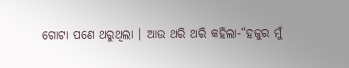ଗୋଟା ପଣେ ଥରୁଥିଲା । ଆଉ ଥରି ଥରି କହିଲା-“ହଜୁର ମୁଁ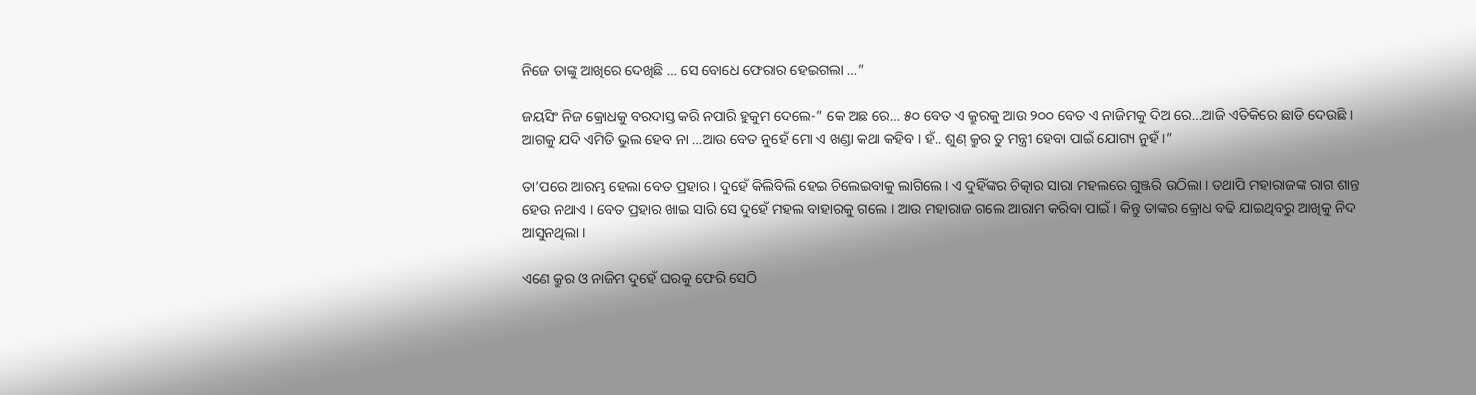ନିଜେ ତାଙ୍କୁ ଆଖିରେ ଦେଖିଛି … ସେ ବୋଧେ ଫେରାର ହେଇଗଲା …”

ଜୟସିଂ ନିଜ କ୍ରୋଧକୁ ବରଦାସ୍ତ କରି ନପାରି ହୁକୁମ ଦେଲେ-” କେ ଅଛ ରେ… ୫୦ ବେତ ଏ କ୍ରୁରକୁ ଆଉ ୨୦୦ ବେତ ଏ ନାଜିମକୁ ଦିଅ ରେ…ଆଜି ଏତିକିରେ ଛାଡି ଦେଉଛି । ଆଗକୁ ଯଦି ଏମିତି ଭୁଲ ହେବ ନା …ଆଉ ବେତ ନୁହେଁ ମୋ ଏ ଖଣ୍ଡା କଥା କହିବ । ହଁ.. ଶୁଣ୍ କ୍ରୁର ତୁ ମନ୍ତ୍ରୀ ହେବା ପାଇଁ ଯୋଗ୍ୟ ନୁହଁ ।”

ତା’ପରେ ଆରମ୍ଭ ହେଲା ବେତ ପ୍ରହାର । ଦୁହେଁ କିଲିବିଲି ହେଇ ଚିଲେଇବାକୁ ଲାଗିଲେ। ଏ ଦୁହିଁଙ୍କର ଚିତ୍କାର ସାରା ମହଲରେ ଗୁଞ୍ଜରି ଉଠିଲା । ତଥାପି ମହାରାଜଙ୍କ ରାଗ ଶାନ୍ତ ହେଉ ନଥାଏ । ବେତ ପ୍ରହାର ଖାଇ ସାରି ସେ ଦୁହେଁ ମହଲ ବାହାରକୁ ଗଲେ । ଆଉ ମହାରାଜ ଗଲେ ଆରାମ କରିବା ପାଇଁ । କିନ୍ତୁ ତାଙ୍କର କ୍ରୋଧ ବଢି ଯାଇଥିବରୁ ଆଖିକୁ ନିଦ ଆସୁନଥିଲା ।

ଏଣେ କ୍ରୁର ଓ ନାଜିମ ଦୁହେଁ ଘରକୁ ଫେରି ସେଠି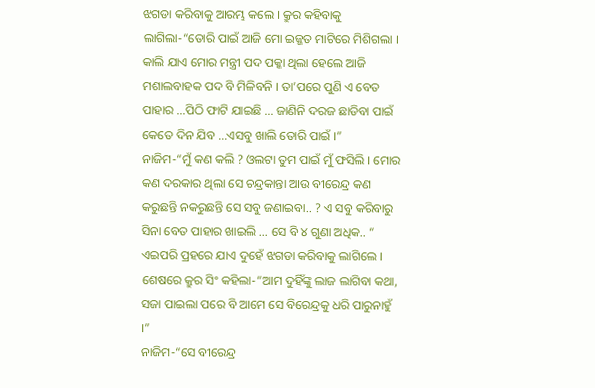ଝଗଡା କରିବାକୁ ଆରମ୍ଭ କଲେ । କ୍ରୁର କହିବାକୁ ଲାଗିଲା-“ତୋରି ପାଇଁ ଆଜି ମୋ ଇଜ୍ଜତ ମାଟିରେ ମିଶିଗଲା । କାଲି ଯାଏ ମୋର ମନ୍ତ୍ରୀ ପଦ ପକ୍କା ଥିଲା ହେଲେ ଆଜି ମଶାଲବାହକ ପଦ ବି ମିଳିବନି । ତା’ପରେ ପୁଣି ଏ ବେତ ପାହାର …ପିଠି ଫାଟି ଯାଇଛି … ଜାଣିନି ଦରଜ ଛାଡିବା ପାଇଁ କେତେ ଦିନ ଯିବ …ଏସବୁ ଖାଲି ତୋରି ପାଇଁ ।”
ନାଜିମ-“ମୁଁ କଣ କଲି ? ଓଲଟା ତୁମ ପାଇଁ ମୁଁ ଫସିଲି । ମୋର କଣ ଦରକାର ଥିଲା ସେ ଚନ୍ଦ୍ରକାନ୍ତା ଆଉ ବୀରେନ୍ଦ୍ର କଣ କରୁଛନ୍ତି ନକରୁଛନ୍ତି ସେ ସବୁ ଜଣାଇବା.. ? ଏ ସବୁ କରିବାରୁ ସିନା ବେତ ପାହାର ଖାଇଲି … ସେ ବି ୪ ଗୁଣା ଅଧିକ.. “
ଏଇପରି ପ୍ରହରେ ଯାଏ ଦୁହେଁ ଝଗଡା କରିବାକୁ ଲାଗିଲେ । ଶେଷରେ କ୍ରୁର ସିଂ କହିଲା-“ଆମ ଦୁହିଁଙ୍କୁ ଲାଜ ଲାଗିବା କଥା, ସଜା ପାଇଲା ପରେ ବି ଆମେ ସେ ବିରେନ୍ଦ୍ରକୁ ଧରି ପାରୁନାହୁଁ ।”
ନାଜିମ-“ସେ ବୀରେନ୍ଦ୍ର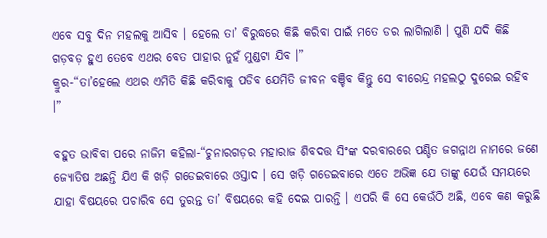ଏବେ ସବୁ ଦିନ ମହଲକୁ ଆସିବ । ହେଲେ ତା’ ବିରୁଦ୍ଧରେ କିଛି କରିବା ପାଇଁ ମତେ ଡର ଲାଗିଲାଣି । ପୁଣି ଯଦି କିଛି ଗଡ଼ବଡ଼ ହୁଏ ତେବେ ଏଥର ବେତ ପାହାର ନୁହଁ ମୁଣ୍ଡଟା ଯିବ ।”
କ୍ରୁର-“ତା’ହେଲେ ଏଥର ଏମିତି କିଛି କରିବାକୁ ପଡିବ ଯେମିତି ଜୀବନ ବଞ୍ଚିବ କିନ୍ତୁ ସେ ବୀରେନ୍ଦ୍ର ମହଲଠୁ ଦୁରେଇ ରହିବ ।”

ବହୁତ ଭାବିବା ପରେ ନାଜିମ କହିଲା-“ଚୁନାରଗଡ଼ର ମହାରାଜ ଶିବଦତ୍ତ ସିଂଙ୍କ ଦରବାରରେ ପଣ୍ଡିତ ଜଗନ୍ନାଥ ନାମରେ ଜଣେ ଜ୍ୟୋତିଷ ଅଛନ୍ତି ଯିଏ କି ଖଡ଼ି ଗଡେଇବାରେ ଓସ୍ତାଦ । ସେ ଖଡ଼ି ଗଡେଇବାରେ ଏତେ ଅଭିଜ୍ଞ ଯେ ତାଙ୍କୁ ଯେଉଁ ସମୟରେ ଯାହା ବିଷୟରେ ପଚାରିବ ସେ ତୁରନ୍ତ ତା’ ବିଷୟରେ କହି ଦେଇ ପାରନ୍ତି । ଏପରି କି ସେ କେଉଁଠି ଅଛି, ଏବେ କଣ କରୁଛି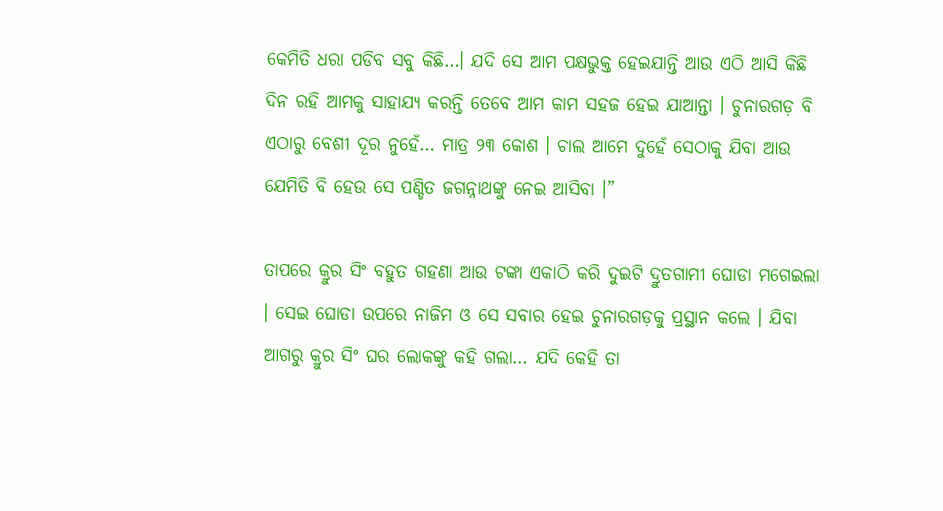କେମିତି ଧରା ପଡିବ ସବୁ କିଛି…। ଯଦି ସେ ଆମ ପକ୍ଷଭୁକ୍ତ ହେଇଯାନ୍ତି ଆଉ ଏଠି ଆସି କିଛି ଦିନ ରହି ଆମକୁ ସାହାଯ୍ୟ କରନ୍ତି ତେବେ ଆମ କାମ ସହଜ ହେଇ ଯାଆନ୍ତା । ଚୁନାରଗଡ଼ ବି ଏଠାରୁ ବେଶୀ ଦୂର ନୁହେଁ… ମାତ୍ର ୨୩ କୋଶ । ଚାଲ ଆମେ ଦୁହେଁ ସେଠାକୁ ଯିବା ଆଉ ଯେମିତି ବି ହେଉ ସେ ପଣ୍ଡିତ ଜଗନ୍ନାଥଙ୍କୁ ନେଇ ଆସିବା ।”

ତାପରେ କ୍ରୁର ସିଂ ବହୁତ ଗହଣା ଆଉ ଟଙ୍କା ଏକାଠି କରି ଦୁଇଟି ଦ୍ରୁତଗାମୀ ଘୋଡା ମଗେଇଲା । ସେଇ ଘୋଡା ଉପରେ ନାଜିମ ଓ ସେ ସବାର ହେଇ ଚୁନାରଗଡ଼କୁ ପ୍ରସ୍ଥାନ କଲେ । ଯିବା ଆଗରୁ କ୍ରୁର ସିଂ ଘର ଲୋକଙ୍କୁ କହି ଗଲା… ଯଦି କେହି ତା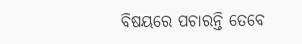ବିଷୟରେ ପଚାରନ୍ତି ତେବେ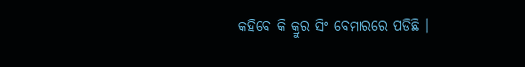କହିବେ କି କ୍ରୁର ସିଂ ବେମାରରେ ପଡିଛି ।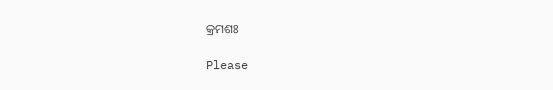କ୍ରମଶଃ

Please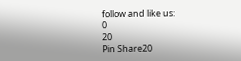follow and like us:
0
20
Pin Share20